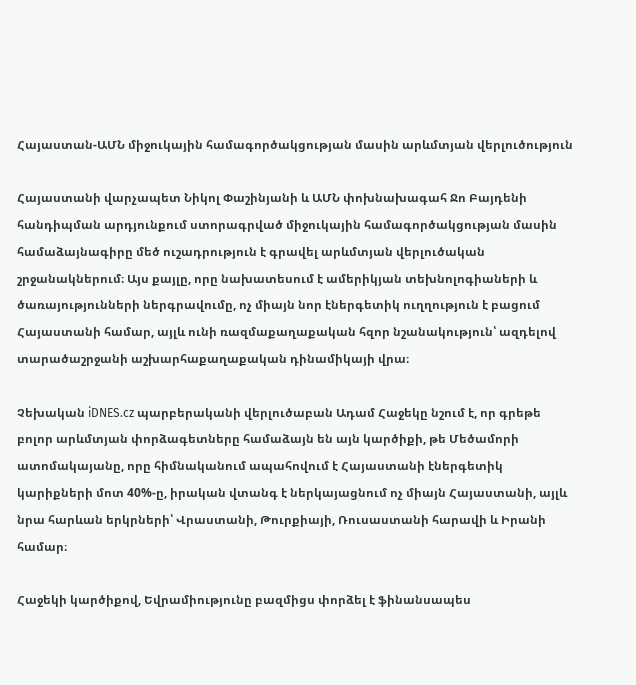Հայաստան-ԱՄՆ միջուկային համագործակցության մասին արևմտյան վերլուծություն

Հայաստանի վարչապետ Նիկոլ Փաշինյանի և ԱՄՆ փոխնախագահ Ջո Բայդենի հանդիպման արդյունքում ստորագրված միջուկային համագործակցության մասին համաձայնագիրը մեծ ուշադրություն է գրավել արևմտյան վերլուծական շրջանակներում։ Այս քայլը, որը նախատեսում է ամերիկյան տեխնոլոգիաների և ծառայությունների ներգրավումը, ոչ միայն նոր էներգետիկ ուղղություն է բացում Հայաստանի համար, այլև ունի ռազմաքաղաքական հզոր նշանակություն՝ ազդելով տարածաշրջանի աշխարհաքաղաքական դինամիկայի վրա։

Չեխական iDNES.cz պարբերականի վերլուծաբան Ադամ Հաջեկը նշում է, որ գրեթե բոլոր արևմտյան փորձագետները համաձայն են այն կարծիքի, թե Մեծամորի ատոմակայանը, որը հիմնականում ապահովում է Հայաստանի էներգետիկ կարիքների մոտ 40%-ը, իրական վտանգ է ներկայացնում ոչ միայն Հայաստանի, այլև նրա հարևան երկրների՝ Վրաստանի, Թուրքիայի, Ռուսաստանի հարավի և Իրանի համար։

Հաջեկի կարծիքով, Եվրամիությունը բազմիցս փորձել է ֆինանսապես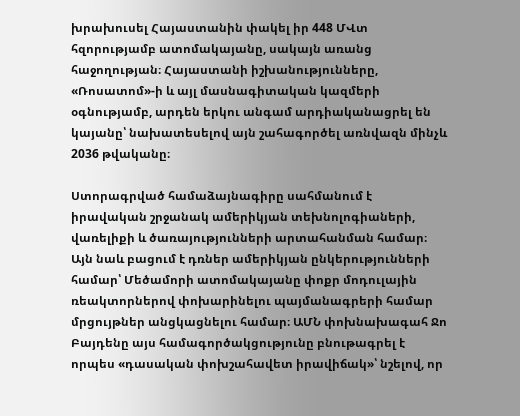խրախուսել Հայաստանին փակել իր 448 ՄՎտ հզորությամբ ատոմակայանը, սակայն առանց հաջողության։ Հայաստանի իշխանությունները, «Ռոսատոմ»-ի և այլ մասնագիտական կազմերի օգնությամբ, արդեն երկու անգամ արդիականացրել են կայանը՝ նախատեսելով այն շահագործել առնվազն մինչև 2036 թվականը։

Ստորագրված համաձայնագիրը սահմանում է իրավական շրջանակ ամերիկյան տեխնոլոգիաների, վառելիքի և ծառայությունների արտահանման համար։ Այն նաև բացում է դռներ ամերիկյան ընկերությունների համար՝ Մեծամորի ատոմակայանը փոքր մոդուլային ռեակտորներով փոխարինելու պայմանագրերի համար մրցույթներ անցկացնելու համար։ ԱՄՆ փոխնախագահ Ջո Բայդենը այս համագործակցությունը բնութագրել է որպես «դասական փոխշահավետ իրավիճակ»՝ նշելով, որ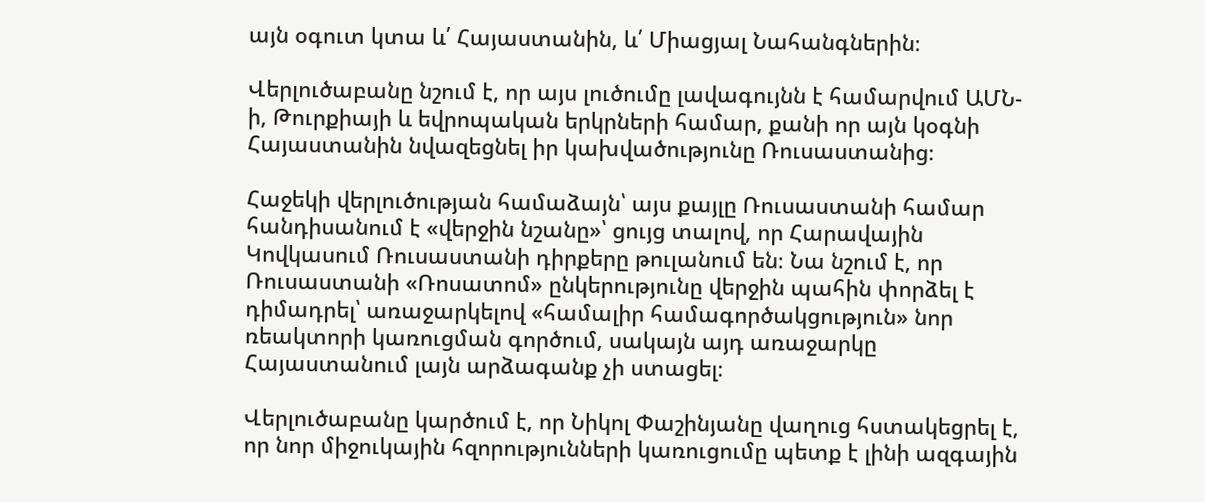այն օգուտ կտա և՛ Հայաստանին, և՛ Միացյալ Նահանգներին։

Վերլուծաբանը նշում է, որ այս լուծումը լավագույնն է համարվում ԱՄՆ-ի, Թուրքիայի և եվրոպական երկրների համար, քանի որ այն կօգնի Հայաստանին նվազեցնել իր կախվածությունը Ռուսաստանից։

Հաջեկի վերլուծության համաձայն՝ այս քայլը Ռուսաստանի համար հանդիսանում է «վերջին նշանը»՝ ցույց տալով, որ Հարավային Կովկասում Ռուսաստանի դիրքերը թուլանում են։ Նա նշում է, որ Ռուսաստանի «Ռոսատոմ» ընկերությունը վերջին պահին փորձել է դիմադրել՝ առաջարկելով «համալիր համագործակցություն» նոր ռեակտորի կառուցման գործում, սակայն այդ առաջարկը Հայաստանում լայն արձագանք չի ստացել։

Վերլուծաբանը կարծում է, որ Նիկոլ Փաշինյանը վաղուց հստակեցրել է, որ նոր միջուկային հզորությունների կառուցումը պետք է լինի ազգային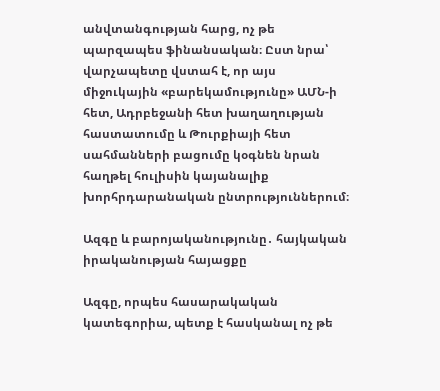անվտանգության հարց, ոչ թե պարզապես ֆինանսական։ Ըստ նրա՝ վարչապետը վստահ է, որ այս միջուկային «բարեկամությունը» ԱՄՆ-ի հետ, Ադրբեջանի հետ խաղաղության հաստատումը և Թուրքիայի հետ սահմանների բացումը կօգնեն նրան հաղթել հուլիսին կայանալիք խորհրդարանական ընտրություններում։

Ազգը և բարոյականությունը․ հայկական իրականության հայացքը

Ազգը, որպես հասարակական կատեգորիա, պետք է հասկանալ ոչ թե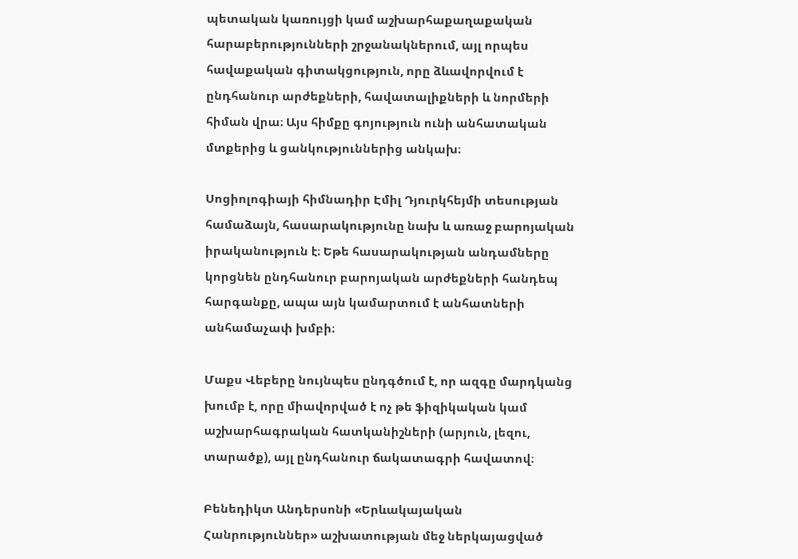պետական կառույցի կամ աշխարհաքաղաքական հարաբերությունների շրջանակներում, այլ որպես հավաքական գիտակցություն, որը ձևավորվում է ընդհանուր արժեքների, հավատալիքների և նորմերի հիման վրա։ Այս հիմքը գոյություն ունի անհատական մտքերից և ցանկություններից անկախ։

Սոցիոլոգիայի հիմնադիր Էմիլ Դյուրկհեյմի տեսության համաձայն, հասարակությունը նախ և առաջ բարոյական իրականություն է։ Եթե հասարակության անդամները կորցնեն ընդհանուր բարոյական արժեքների հանդեպ հարգանքը, ապա այն կամարտում է անհատների անհամաչափ խմբի։

Մաքս Վեբերը նույնպես ընդգծում է, որ ազգը մարդկանց խումբ է, որը միավորված է ոչ թե ֆիզիկական կամ աշխարհագրական հատկանիշների (արյուն, լեզու, տարածք), այլ ընդհանուր ճակատագրի հավատով։

Բենեդիկտ Անդերսոնի «Երևակայական Հանրություններ» աշխատության մեջ ներկայացված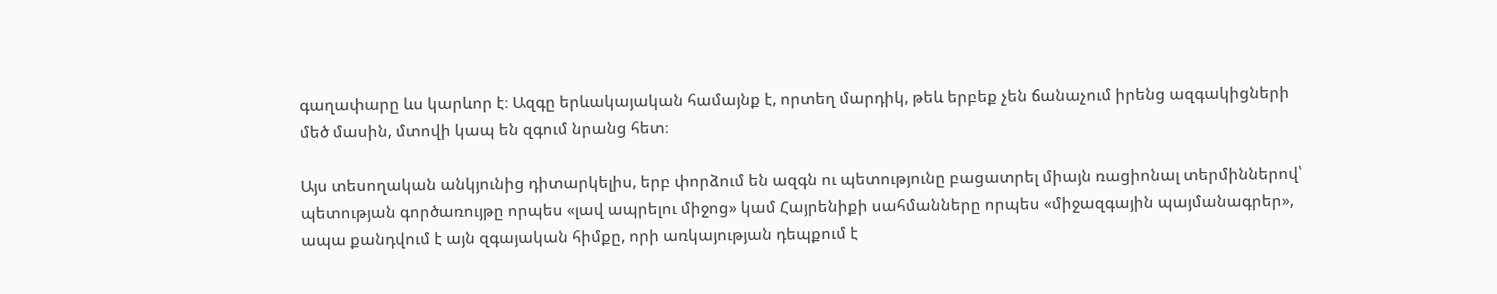գաղափարը ևս կարևոր է։ Ազգը երևակայական համայնք է, որտեղ մարդիկ, թեև երբեք չեն ճանաչում իրենց ազգակիցների մեծ մասին, մտովի կապ են զգում նրանց հետ։

Այս տեսողական անկյունից դիտարկելիս, երբ փորձում են ազգն ու պետությունը բացատրել միայն ռացիոնալ տերմիններով՝ պետության գործառույթը որպես «լավ ապրելու միջոց» կամ Հայրենիքի սահմանները որպես «միջազգային պայմանագրեր», ապա քանդվում է այն զգայական հիմքը, որի առկայության դեպքում է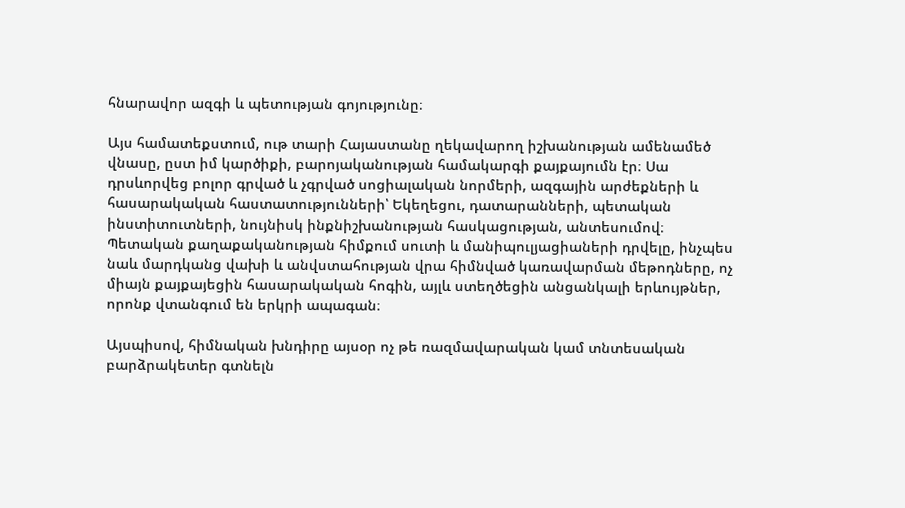հնարավոր ազգի և պետության գոյությունը։

Այս համատեքստում, ութ տարի Հայաստանը ղեկավարող իշխանության ամենամեծ վնասը, ըստ իմ կարծիքի, բարոյականության համակարգի քայքայումն էր։ Սա դրսևորվեց բոլոր գրված և չգրված սոցիալական նորմերի, ազգային արժեքների և հասարակական հաստատությունների՝ Եկեղեցու, դատարանների, պետական ինստիտուտների, նույնիսկ ինքնիշխանության հասկացության, անտեսումով։ Պետական քաղաքականության հիմքում սուտի և մանիպուլյացիաների դրվելը, ինչպես նաև մարդկանց վախի և անվստահության վրա հիմնված կառավարման մեթոդները, ոչ միայն քայքայեցին հասարակական հոգին, այլև ստեղծեցին անցանկալի երևույթներ, որոնք վտանգում են երկրի ապագան։

Այսպիսով, հիմնական խնդիրը այսօր ոչ թե ռազմավարական կամ տնտեսական բարձրակետեր գտնելն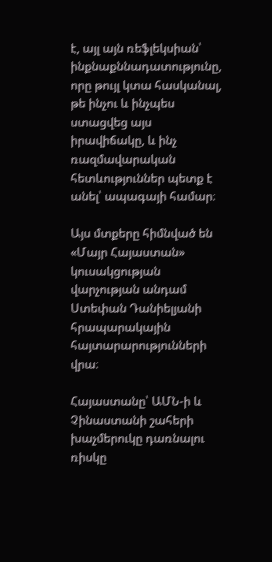է, այլ այն ռեֆլեկսիան՝ ինքնաքննադատությունը, որը թույլ կտա հասկանալ, թե ինչու և ինչպես ստացվեց այս իրավիճակը, և ինչ ռազմավարական հետևություններ պետք է անել՝ ապագայի համար։

Այս մտքերը հիմնված են «Մայր Հայաստան» կուսակցության վարչության անդամ Ստեփան Դանիելյանի հրապարակային հայտարարությունների վրա։

Հայաստանը՝ ԱՄՆ-ի և Չինաստանի շահերի խաչմերուկը դառնալու ռիսկը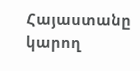Հայաստանը կարող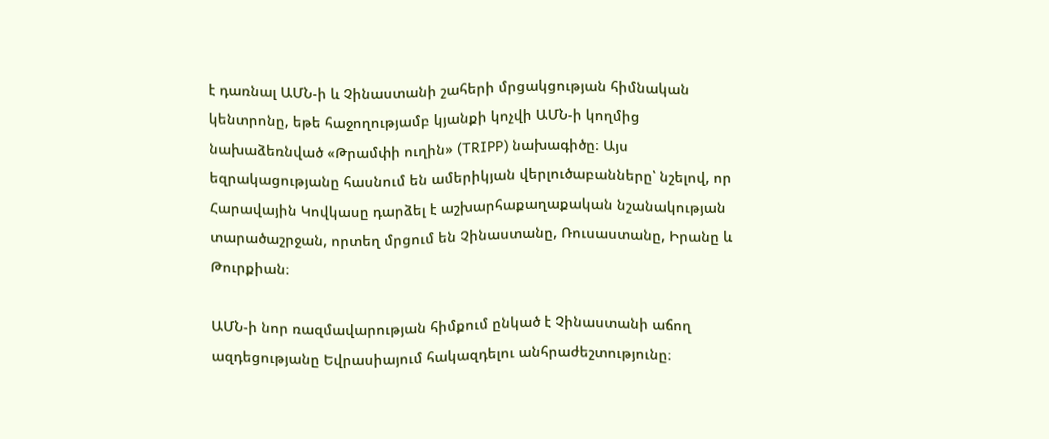է դառնալ ԱՄՆ-ի և Չինաստանի շահերի մրցակցության հիմնական կենտրոնը, եթե հաջողությամբ կյանքի կոչվի ԱՄՆ-ի կողմից նախաձեռնված «Թրամփի ուղին» (TRIPP) նախագիծը։ Այս եզրակացությանը հասնում են ամերիկյան վերլուծաբանները՝ նշելով, որ Հարավային Կովկասը դարձել է աշխարհաքաղաքական նշանակության տարածաշրջան, որտեղ մրցում են Չինաստանը, Ռուսաստանը, Իրանը և Թուրքիան։

ԱՄՆ-ի նոր ռազմավարության հիմքում ընկած է Չինաստանի աճող ազդեցությանը Եվրասիայում հակազդելու անհրաժեշտությունը։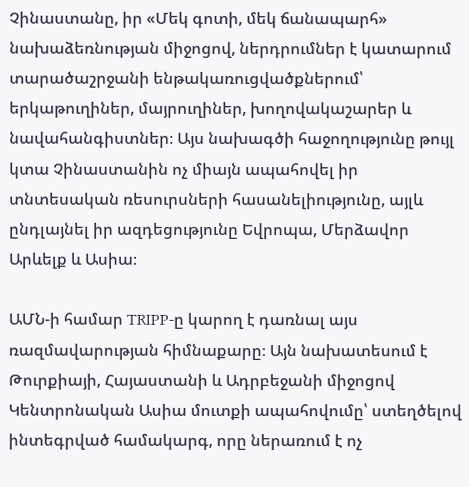Չինաստանը, իր «Մեկ գոտի, մեկ ճանապարհ» նախաձեռնության միջոցով, ներդրումներ է կատարում տարածաշրջանի ենթակառուցվածքներում՝ երկաթուղիներ, մայրուղիներ, խողովակաշարեր և նավահանգիստներ։ Այս նախագծի հաջողությունը թույլ կտա Չինաստանին ոչ միայն ապահովել իր տնտեսական ռեսուրսների հասանելիությունը, այլև ընդլայնել իր ազդեցությունը Եվրոպա, Մերձավոր Արևելք և Ասիա։

ԱՄՆ-ի համար TRIPP-ը կարող է դառնալ այս ռազմավարության հիմնաքարը։ Այն նախատեսում է Թուրքիայի, Հայաստանի և Ադրբեջանի միջոցով Կենտրոնական Ասիա մուտքի ապահովումը՝ ստեղծելով ինտեգրված համակարգ, որը ներառում է ոչ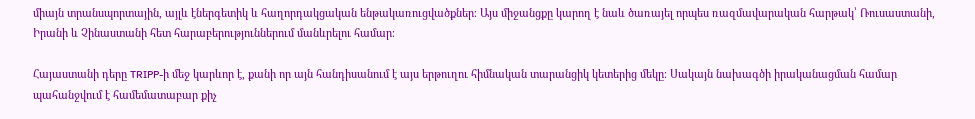միայն տրանսպորտային, այլև էներգետիկ և հաղորդակցական ենթակառուցվածքներ։ Այս միջանցքը կարող է նաև ծառայել որպես ռազմավարական հարթակ՝ Ռուսաստանի, Իրանի և Չինաստանի հետ հարաբերություններում մանևրելու համար։

Հայաստանի դերը TRIPP-ի մեջ կարևոր է, քանի որ այն հանդիսանում է այս երթուղու հիմնական տարանցիկ կետերից մեկը։ Սակայն նախագծի իրականացման համար պահանջվում է համեմատաբար քիչ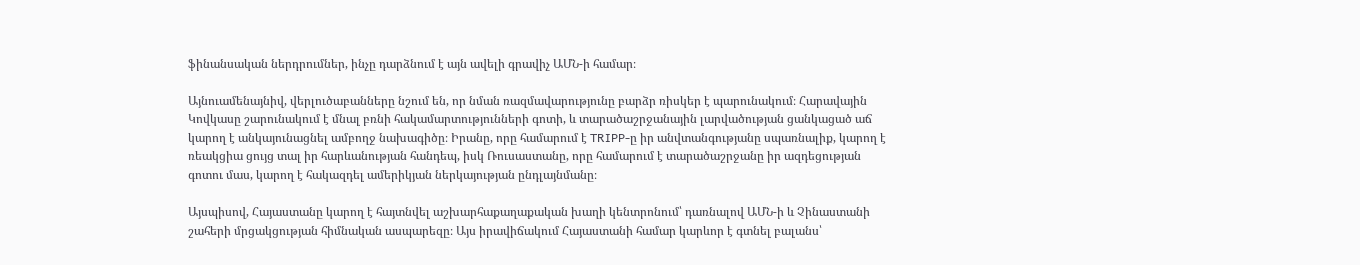ֆինանսական ներդրումներ, ինչը դարձնում է այն ավելի գրավիչ ԱՄՆ-ի համար։

Այնուամենայնիվ, վերլուծաբանները նշում են, որ նման ռազմավարությունը բարձր ռիսկեր է պարունակում։ Հարավային Կովկասը շարունակում է մնալ բռնի հակամարտությունների գոտի, և տարածաշրջանային լարվածության ցանկացած աճ կարող է անկայունացնել ամբողջ նախագիծը։ Իրանը, որը համարում է TRIPP-ը իր անվտանգությանը սպառնալիք, կարող է ռեակցիա ցույց տալ իր հարևանության հանդեպ, իսկ Ռուսաստանը, որը համարում է տարածաշրջանը իր ազդեցության գոտու մաս, կարող է հակազդել ամերիկյան ներկայության ընդլայնմանը։

Այսպիսով, Հայաստանը կարող է հայտնվել աշխարհաքաղաքական խաղի կենտրոնում՝ դառնալով ԱՄՆ-ի և Չինաստանի շահերի մրցակցության հիմնական ասպարեզը։ Այս իրավիճակում Հայաստանի համար կարևոր է գտնել բալանս՝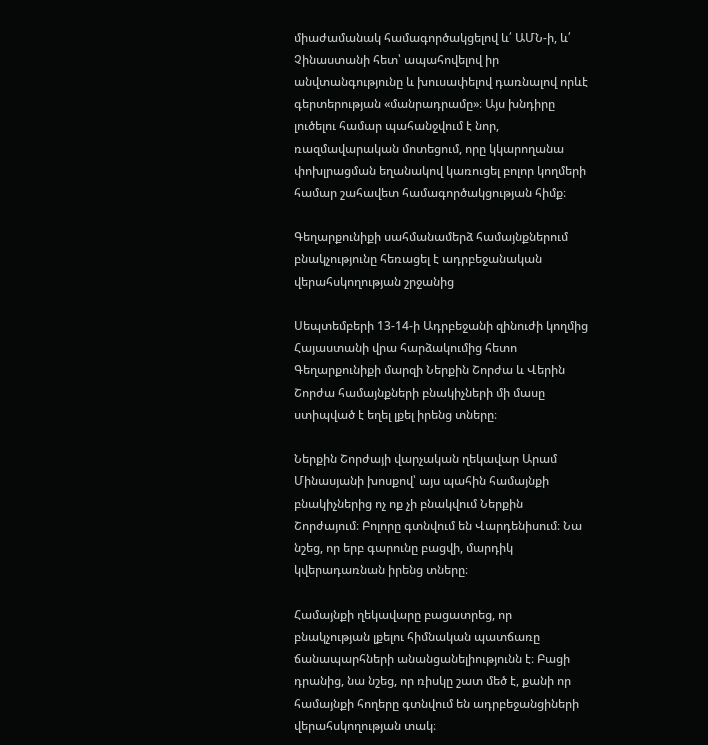միաժամանակ համագործակցելով և՛ ԱՄՆ-ի, և՛ Չինաստանի հետ՝ ապահովելով իր անվտանգությունը և խուսափելով դառնալով որևէ գերտերության «մանրադրամը»։ Այս խնդիրը լուծելու համար պահանջվում է նոր, ռազմավարական մոտեցում, որը կկարողանա փոխլրացման եղանակով կառուցել բոլոր կողմերի համար շահավետ համագործակցության հիմք։

Գեղարքունիքի սահմանամերձ համայնքներում բնակչությունը հեռացել է ադրբեջանական վերահսկողության շրջանից

Սեպտեմբերի 13-14-ի Ադրբեջանի զինուժի կողմից Հայաստանի վրա հարձակումից հետո Գեղարքունիքի մարզի Ներքին Շորժա և Վերին Շորժա համայնքների բնակիչների մի մասը ստիպված է եղել լքել իրենց տները։

Ներքին Շորժայի վարչական ղեկավար Արամ Մինասյանի խոսքով՝ այս պահին համայնքի բնակիչներից ոչ ոք չի բնակվում Ներքին Շորժայում։ Բոլորը գտնվում են Վարդենիսում։ Նա նշեց, որ երբ գարունը բացվի, մարդիկ կվերադառնան իրենց տները։

Համայնքի ղեկավարը բացատրեց, որ բնակչության լքելու հիմնական պատճառը ճանապարհների անանցանելիությունն է։ Բացի դրանից, նա նշեց, որ ռիսկը շատ մեծ է, քանի որ համայնքի հողերը գտնվում են ադրբեջանցիների վերահսկողության տակ։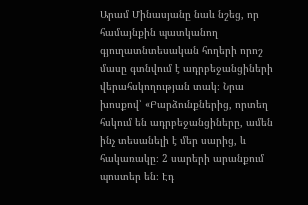Արամ Մինասյանը նաև նշեց, որ համայնքին պատկանող գյուղատնտեսական հողերի որոշ մասը գտնվում է ադրբեջանցիների վերահսկողության տակ։ Նրա խոսքով՝ «Բարձունքներից, որտեղ հսկում են ադրբեջանցիները, ամեն ինչ տեսանելի է մեր սարից, և հակառակը։ 2 սարերի արանքում պոստեր են։ Էդ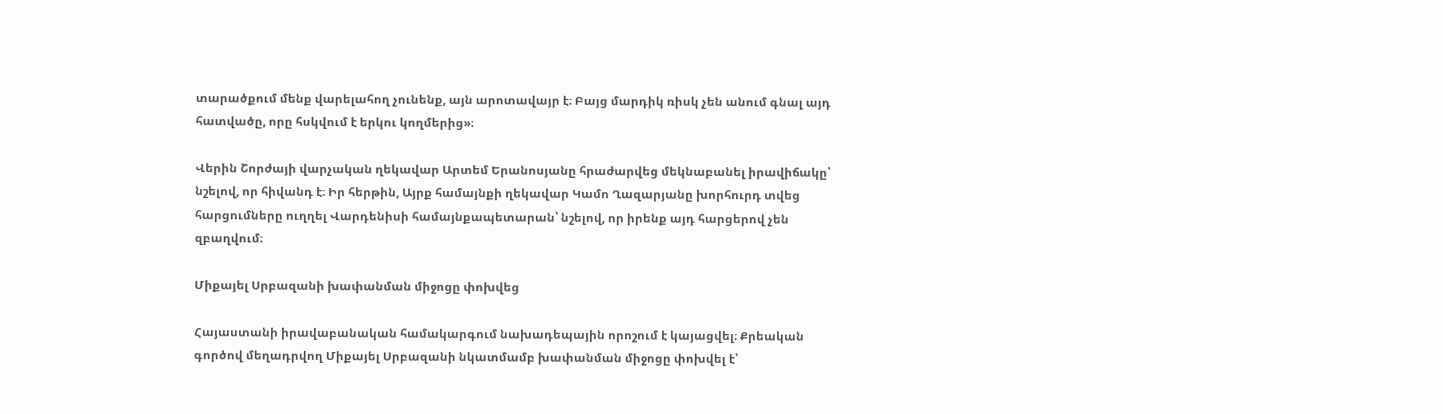տարածքում մենք վարելահող չունենք, այն արոտավայր է։ Բայց մարդիկ ռիսկ չեն անում գնալ այդ հատվածը, որը հսկվում է երկու կողմերից»։

Վերին Շորժայի վարչական ղեկավար Արտեմ Երանոսյանը հրաժարվեց մեկնաբանել իրավիճակը՝ նշելով, որ հիվանդ է։ Իր հերթին, Այրք համայնքի ղեկավար Կամո Ղազարյանը խորհուրդ տվեց հարցումները ուղղել Վարդենիսի համայնքապետարան՝ նշելով, որ իրենք այդ հարցերով չեն զբաղվում։

Միքայել Սրբազանի խափանման միջոցը փոխվեց

Հայաստանի իրավաբանական համակարգում նախադեպային որոշում է կայացվել։ Քրեական գործով մեղադրվող Միքայել Սրբազանի նկատմամբ խափանման միջոցը փոխվել է՝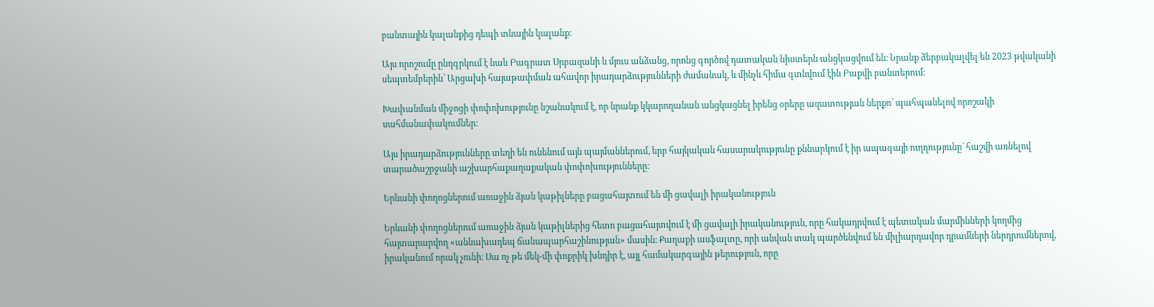բանտային կալանքից դեպի տնային կալանք։

Այս որոշումը ընդգրկում է նաև Բագրատ Սրբազանի և մյուս անձանց, որոնց գործով դատական նիստերն անցկացվում են։ Նրանք ձերբակալվել են 2023 թվականի սեպտեմբերին՝ Արցախի հայաթափման ահավոր իրադարձությունների ժամանակ, և մինչև հիմա գտնվում էին Բաքվի բանտերում։

Խափանման միջոցի փոփոխությունը նշանակում է, որ նրանք կկարողանան անցկացնել իրենց օրերը ազատության ներքո՝ պահպանելով որոշակի սահմանափակումներ։

Այս իրադարձությունները տեղի են ունենում այն պայմաններում, երբ հայկական հասարակությունը քննարկում է իր ապագայի ուղղությունը՝ հաշվի առնելով տարածաշրջանի աշխարհաքաղաքական փոփոխությունները։

Երևանի փողոցներում առաջին ձյան կաթիլները բացահայտում են մի ցավալի իրականություն

Երևանի փողոցներում առաջին ձյան կաթիլներից հետո բացահայտվում է մի ցավալի իրականություն, որը հակադրվում է պետական մարմինների կողմից հայտարարվող «աննախադեպ ճանապարհաշինության» մասին։ Քաղաքի ասֆալտը, որի անվան տակ պարծենվում են միլիարդավոր դրամների ներդրումներով, իրականում որակ չունի։ Սա ոչ թե մեկ-մի փոքրիկ խնդիր է, այլ համակարգային թերություն, որը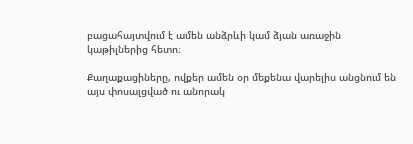բացահայտվում է ամեն անձրևի կամ ձյան առաջին կաթիլներից հետո։

Քաղաքացիները, ովքեր ամեն օր մեքենա վարելիս անցնում են այս փոսալցված ու անորակ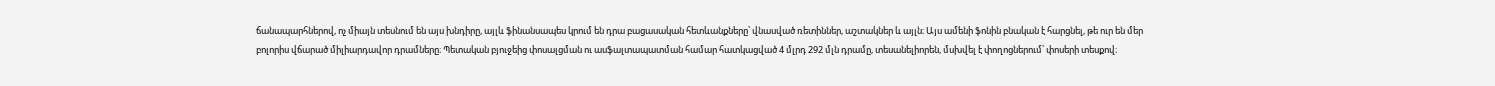ճանապարհներով, ոչ միայն տեսնում են այս խնդիրը, այլև ֆինանսապես կրում են դրա բացասական հետևանքները՝ վնասված ռետիններ, աշտակներ և այլն։ Այս ամենի ֆոնին բնական է հարցնել, թե ուր են մեր բոլորիս վճարած միլիարդավոր դրամները։ Պետական բյուջեից փոսալցման ու ասֆալտապատման համար հատկացված 4 մլրդ 292 մլն դրամը, տեսանելիորեն, մսխվել է փողոցներում՝ փոսերի տեսքով։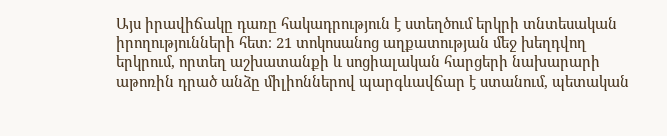Այս իրավիճակը դառը հակադրություն է ստեղծում երկրի տնտեսական իրողությունների հետ։ 21 տոկոսանոց աղքատության մեջ խեղդվող երկրում, որտեղ աշխատանքի և սոցիալական հարցերի նախարարի աթոռին դրած անձը միլիոններով պարգևավճար է ստանում, պետական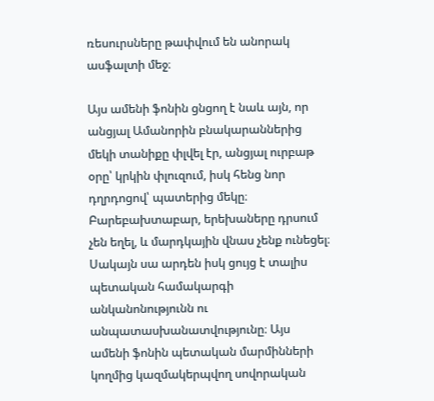ռեսուրսները թափվում են անորակ ասֆալտի մեջ։

Այս ամենի ֆոնին ցնցող է նաև այն, որ անցյալ Ամանորին բնակարաններից մեկի տանիքը փլվել էր, անցյալ ուրբաթ օրը՝ կրկին փլուզում, իսկ հենց նոր դղրդոցով՝ պատերից մեկը։ Բարեբախտաբար, երեխաները դրսում չեն եղել, և մարդկային վնաս չենք ունեցել։ Սակայն սա արդեն իսկ ցույց է տալիս պետական համակարգի անկանոնությունն ու անպատասխանատվությունը։ Այս ամենի ֆոնին պետական մարմինների կողմից կազմակերպվող սովորական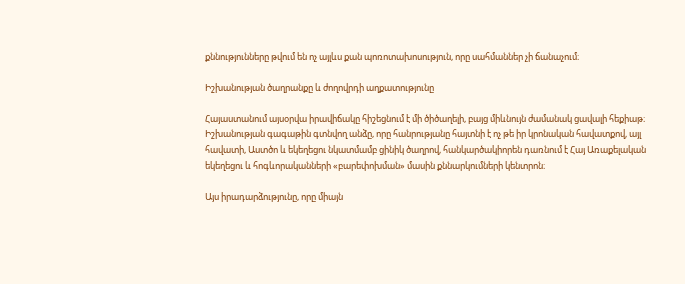քննությունները թվում են ոչ այլևս քան պոռոտախոսություն, որը սահմաններ չի ճանաչում։

Իշխանության ծաղրանքը և ժողովրդի աղքատությունը

Հայաստանում այսօրվա իրավիճակը հիշեցնում է մի ծիծաղելի, բայց միևնույն ժամանակ ցավալի հեքիաթ։ Իշխանության գագաթին գտնվող անձը, որը հանրությանը հայտնի է ոչ թե իր կրոնական հավատքով, այլ հավատի, Աստծո և եկեղեցու նկատմամբ ցինիկ ծաղրով, հանկարծակիորեն դառնում է Հայ Առաքելական եկեղեցու և հոգևորականների «բարեփոխման» մասին քննարկումների կենտրոն։

Այս իրադարձությունը, որը միայն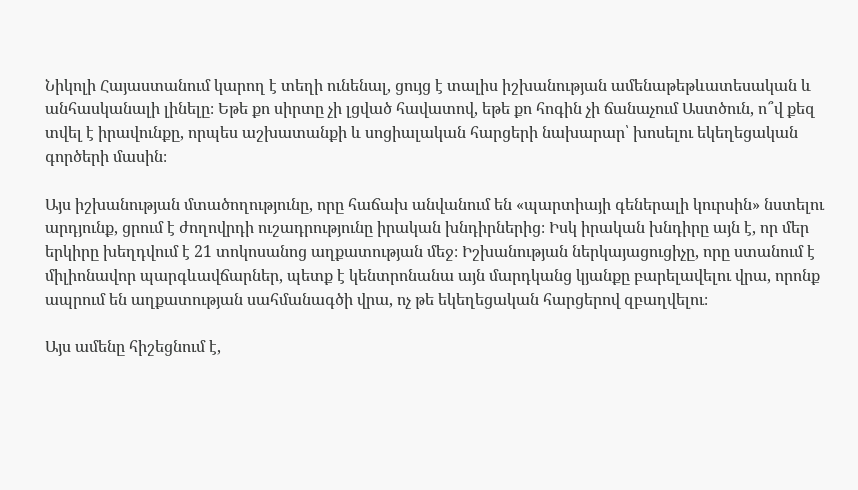Նիկոլի Հայաստանում կարող է տեղի ունենալ, ցույց է տալիս իշխանության ամենաթեթևատեսական և անհասկանալի լինելը։ Եթե քո սիրտը չի լցված հավատով, եթե քո հոգին չի ճանաչում Աստծուն, ո՞վ քեզ տվել է իրավունքը, որպես աշխատանքի և սոցիալական հարցերի նախարար՝ խոսելու եկեղեցական գործերի մասին։

Այս իշխանության մտածողությունը, որը հաճախ անվանում են «պարտիայի գեներալի կուրսին» նստելու արդյունք, ցրում է ժողովրդի ուշադրությունը իրական խնդիրներից։ Իսկ իրական խնդիրը այն է, որ մեր երկիրը խեղդվում է 21 տոկոսանոց աղքատության մեջ։ Իշխանության ներկայացուցիչը, որը ստանում է միլիոնավոր պարգևավճարներ, պետք է կենտրոնանա այն մարդկանց կյանքը բարելավելու վրա, որոնք ապրում են աղքատության սահմանագծի վրա, ոչ թե եկեղեցական հարցերով զբաղվելու։

Այս ամենը հիշեցնում է,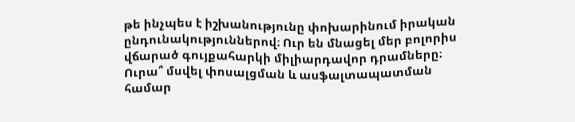թե ինչպես է իշխանությունը փոխարինում իրական ընդունակություններով։ Ուր են մնացել մեր բոլորիս վճարած գույքահարկի միլիարդավոր դրամները։ Ուրա՞ մսվել փոսալցման և ասֆալտապատման համար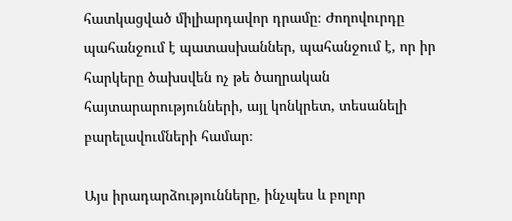հատկացված միլիարդավոր դրամը։ Ժողովուրդը պահանջում է պատասխաններ, պահանջում է, որ իր հարկերը ծախսվեն ոչ թե ծաղրական հայտարարությունների, այլ կոնկրետ, տեսանելի բարելավումների համար։

Այս իրադարձությունները, ինչպես և բոլոր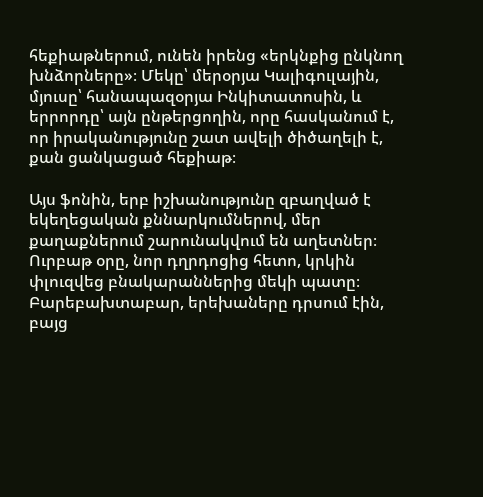հեքիաթներում, ունեն իրենց «երկնքից ընկնող խնձորները»։ Մեկը՝ մերօրյա Կալիգուլային, մյուսը՝ հանապազօրյա Ինկիտատոսին, և երրորդը՝ այն ընթերցողին, որը հասկանում է, որ իրականությունը շատ ավելի ծիծաղելի է, քան ցանկացած հեքիաթ։

Այս ֆոնին, երբ իշխանությունը զբաղված է եկեղեցական քննարկումներով, մեր քաղաքներում շարունակվում են աղետներ։ Ուրբաթ օրը, նոր դղրդոցից հետո, կրկին փլուզվեց բնակարաններից մեկի պատը։ Բարեբախտաբար, երեխաները դրսում էին, բայց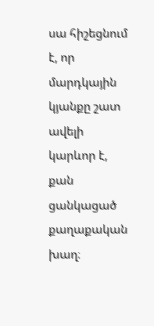սա հիշեցնում է, որ մարդկային կյանքը շատ ավելի կարևոր է, քան ցանկացած քաղաքական խաղ։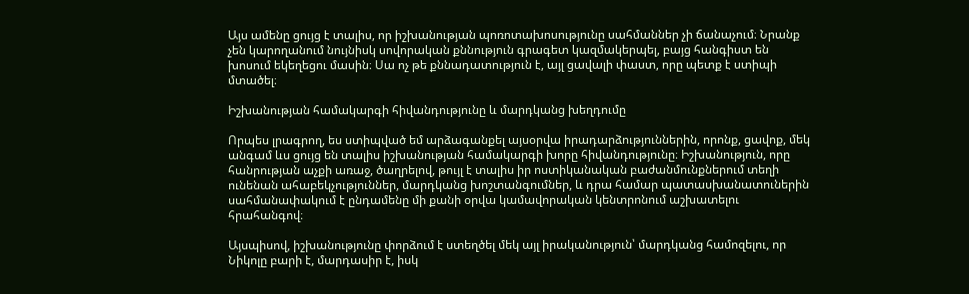Այս ամենը ցույց է տալիս, որ իշխանության պոռոտախոսությունը սահմաններ չի ճանաչում։ Նրանք չեն կարողանում նույնիսկ սովորական քննություն գրագետ կազմակերպել, բայց հանգիստ են խոսում եկեղեցու մասին։ Սա ոչ թե քննադատություն է, այլ ցավալի փաստ, որը պետք է ստիպի մտածել։

Իշխանության համակարգի հիվանդությունը և մարդկանց խեղդումը

Որպես լրագրող, ես ստիպված եմ արձագանքել այսօրվա իրադարձություններին, որոնք, ցավոք, մեկ անգամ ևս ցույց են տալիս իշխանության համակարգի խորը հիվանդությունը։ Իշխանություն, որը հանրության աչքի առաջ, ծաղրելով, թույլ է տալիս իր ոստիկանական բաժանմունքներում տեղի ունենան ահաբեկչություններ, մարդկանց խոշտանգումներ, և դրա համար պատասխանատուներին սահմանափակում է ընդամենը մի քանի օրվա կամավորական կենտրոնում աշխատելու հրահանգով։

Այսպիսով, իշխանությունը փորձում է ստեղծել մեկ այլ իրականություն՝ մարդկանց համոզելու, որ Նիկոլը բարի է, մարդասիր է, իսկ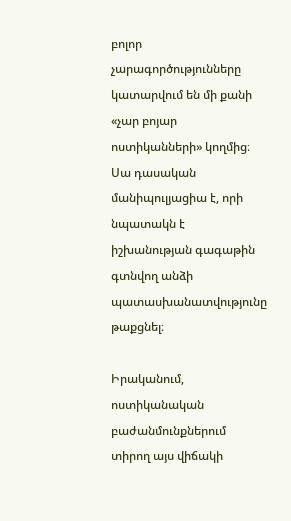բոլոր չարագործությունները կատարվում են մի քանի «չար բոյար ոստիկանների» կողմից։ Սա դասական մանիպուլյացիա է, որի նպատակն է իշխանության գագաթին գտնվող անձի պատասխանատվությունը թաքցնել։

Իրականում, ոստիկանական բաժանմունքներում տիրող այս վիճակի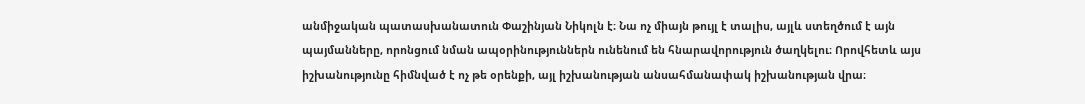անմիջական պատասխանատուն Փաշինյան Նիկոլն է։ Նա ոչ միայն թույլ է տալիս, այլև ստեղծում է այն պայմանները, որոնցում նման ապօրինություններն ունենում են հնարավորություն ծաղկելու։ Որովհետև այս իշխանությունը հիմնված է ոչ թե օրենքի, այլ իշխանության անսահմանափակ իշխանության վրա։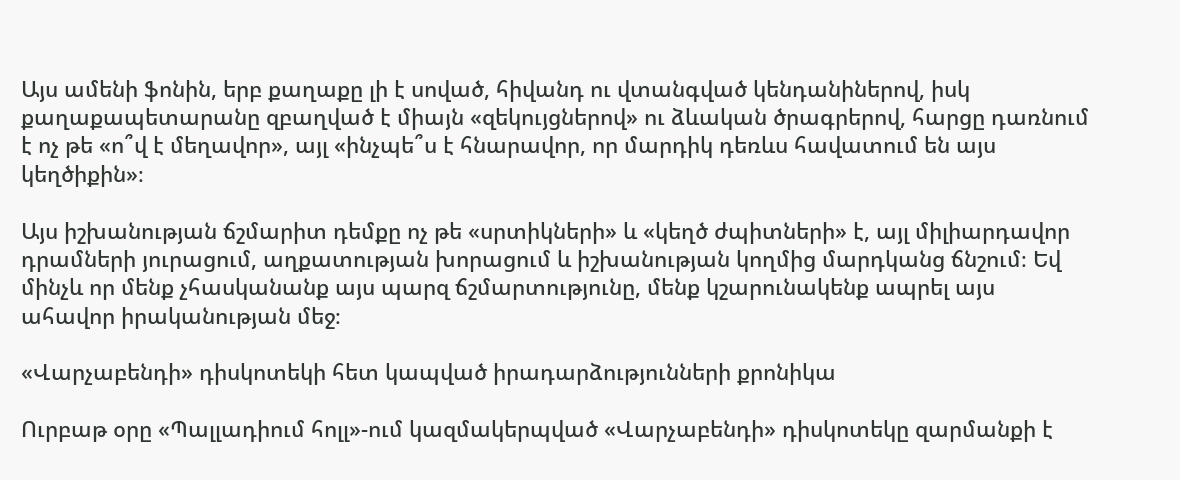Այս ամենի ֆոնին, երբ քաղաքը լի է սոված, հիվանդ ու վտանգված կենդանիներով, իսկ քաղաքապետարանը զբաղված է միայն «զեկույցներով» ու ձևական ծրագրերով, հարցը դառնում է ոչ թե «ո՞վ է մեղավոր», այլ «ինչպե՞ս է հնարավոր, որ մարդիկ դեռևս հավատում են այս կեղծիքին»։

Այս իշխանության ճշմարիտ դեմքը ոչ թե «սրտիկների» և «կեղծ ժպիտների» է, այլ միլիարդավոր դրամների յուրացում, աղքատության խորացում և իշխանության կողմից մարդկանց ճնշում։ Եվ մինչև որ մենք չհասկանանք այս պարզ ճշմարտությունը, մենք կշարունակենք ապրել այս ահավոր իրականության մեջ։

«Վարչաբենդի» դիսկոտեկի հետ կապված իրադարձությունների քրոնիկա

Ուրբաթ օրը «Պալլադիում հոլլ»-ում կազմակերպված «Վարչաբենդի» դիսկոտեկը զարմանքի է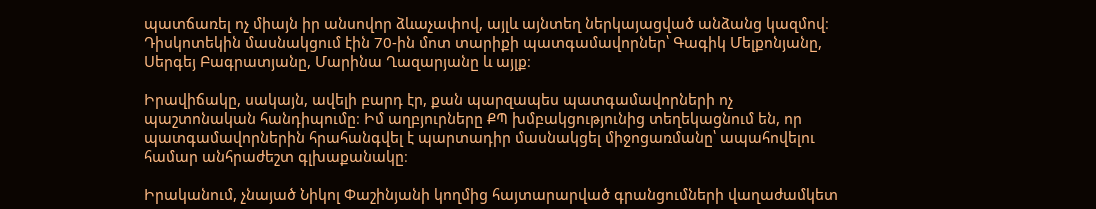պատճառել ոչ միայն իր անսովոր ձևաչափով, այլև այնտեղ ներկայացված անձանց կազմով։ Դիսկոտեկին մասնակցում էին 70-ին մոտ տարիքի պատգամավորներ՝ Գագիկ Մելքոնյանը, Սերգեյ Բագրատյանը, Մարինա Ղազարյանը և այլք։

Իրավիճակը, սակայն, ավելի բարդ էր, քան պարզապես պատգամավորների ոչ պաշտոնական հանդիպումը։ Իմ աղբյուրները ՔՊ խմբակցությունից տեղեկացնում են, որ պատգամավորներին հրահանգվել է պարտադիր մասնակցել միջոցառմանը՝ ապահովելու համար անհրաժեշտ գլխաքանակը։

Իրականում, չնայած Նիկոլ Փաշինյանի կողմից հայտարարված գրանցումների վաղաժամկետ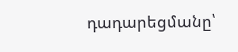դադարեցմանը՝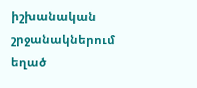իշխանական շրջանակներում եղած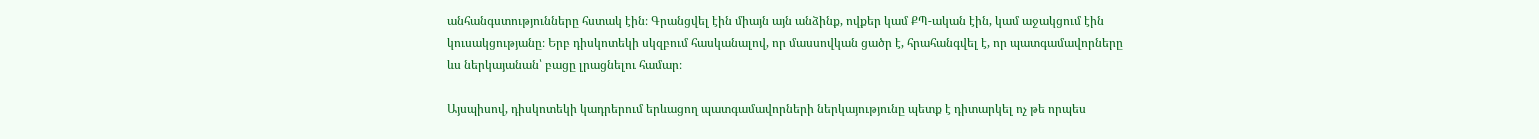անհանգստությունները հստակ էին։ Գրանցվել էին միայն այն անձինք, ովքեր կամ ՔՊ-ական էին, կամ աջակցում էին կուսակցությանը։ Երբ դիսկոտեկի սկզբում հասկանալով, որ մասսովկան ցածր է, հրահանգվել է, որ պատգամավորները ևս ներկայանան՝ բացը լրացնելու համար։

Այսպիսով, դիսկոտեկի կադրերում երևացող պատգամավորների ներկայությունը պետք է դիտարկել ոչ թե որպես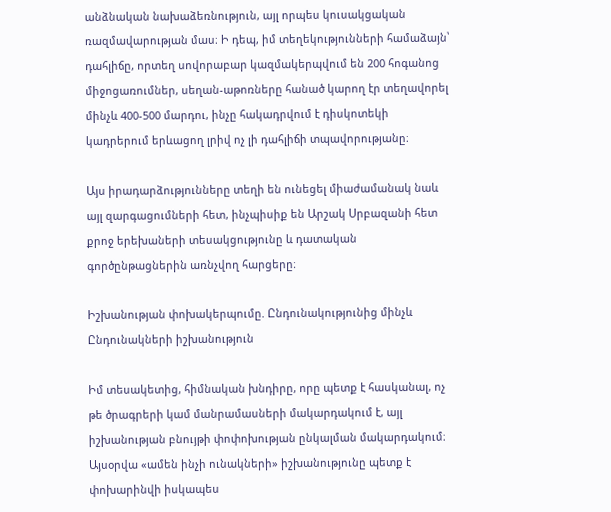անձնական նախաձեռնություն, այլ որպես կուսակցական ռազմավարության մաս։ Ի դեպ, իմ տեղեկությունների համաձայն՝ դահլիճը, որտեղ սովորաբար կազմակերպվում են 200 հոգանոց միջոցառումներ, սեղան-աթոռները հանած կարող էր տեղավորել մինչև 400-500 մարդու, ինչը հակադրվում է դիսկոտեկի կադրերում երևացող լրիվ ոչ լի դահլիճի տպավորությանը։

Այս իրադարձությունները տեղի են ունեցել միաժամանակ նաև այլ զարգացումների հետ, ինչպիսիք են Արշակ Սրբազանի հետ քրոջ երեխաների տեսակցությունը և դատական գործընթացներին առնչվող հարցերը։

Իշխանության փոխակերպումը. Ընդունակությունից մինչև Ընդունակների իշխանություն

Իմ տեսակետից, հիմնական խնդիրը, որը պետք է հասկանալ, ոչ թե ծրագրերի կամ մանրամասների մակարդակում է, այլ իշխանության բնույթի փոփոխության ընկալման մակարդակում։ Այսօրվա «ամեն ինչի ունակների» իշխանությունը պետք է փոխարինվի իսկապես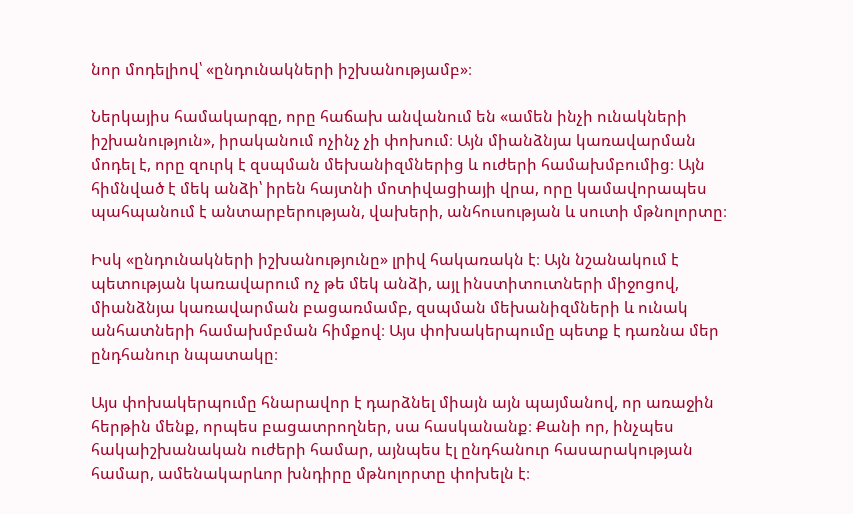նոր մոդելիով՝ «ընդունակների իշխանությամբ»։

Ներկայիս համակարգը, որը հաճախ անվանում են «ամեն ինչի ունակների իշխանություն», իրականում ոչինչ չի փոխում։ Այն միանձնյա կառավարման մոդել է, որը զուրկ է զսպման մեխանիզմներից և ուժերի համախմբումից։ Այն հիմնված է մեկ անձի՝ իրեն հայտնի մոտիվացիայի վրա, որը կամավորապես պահպանում է անտարբերության, վախերի, անհուսության և սուտի մթնոլորտը։

Իսկ «ընդունակների իշխանությունը» լրիվ հակառակն է։ Այն նշանակում է պետության կառավարում ոչ թե մեկ անձի, այլ ինստիտուտների միջոցով, միանձնյա կառավարման բացառմամբ, զսպման մեխանիզմների և ունակ անհատների համախմբման հիմքով։ Այս փոխակերպումը պետք է դառնա մեր ընդհանուր նպատակը։

Այս փոխակերպումը հնարավոր է դարձնել միայն այն պայմանով, որ առաջին հերթին մենք, որպես բացատրողներ, սա հասկանանք։ Քանի որ, ինչպես հակաիշխանական ուժերի համար, այնպես էլ ընդհանուր հասարակության համար, ամենակարևոր խնդիրը մթնոլորտը փոխելն է։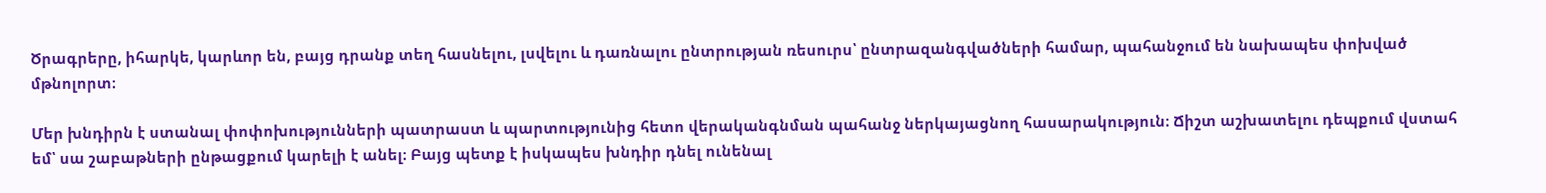Ծրագրերը, իհարկե, կարևոր են, բայց դրանք տեղ հասնելու, լսվելու և դառնալու ընտրության ռեսուրս՝ ընտրազանգվածների համար, պահանջում են նախապես փոխված մթնոլորտ։

Մեր խնդիրն է ստանալ փոփոխությունների պատրաստ և պարտությունից հետո վերականգնման պահանջ ներկայացնող հասարակություն։ Ճիշտ աշխատելու դեպքում վստահ եմ՝ սա շաբաթների ընթացքում կարելի է անել։ Բայց պետք է իսկապես խնդիր դնել ունենալ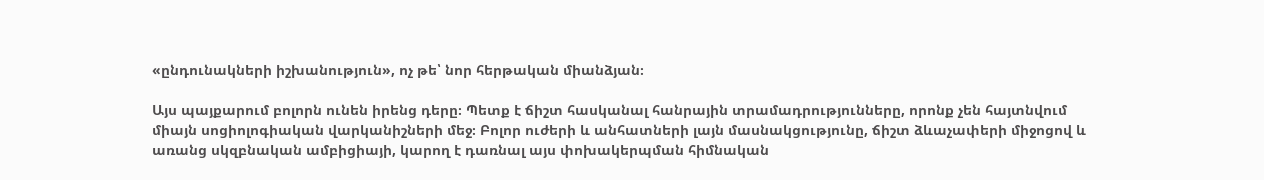«ընդունակների իշխանություն», ոչ թե՝ նոր հերթական միանձյան։

Այս պայքարում բոլորն ունեն իրենց դերը։ Պետք է ճիշտ հասկանալ հանրային տրամադրությունները, որոնք չեն հայտնվում միայն սոցիոլոգիական վարկանիշների մեջ։ Բոլոր ուժերի և անհատների լայն մասնակցությունը, ճիշտ ձևաչափերի միջոցով և առանց սկզբնական ամբիցիայի, կարող է դառնալ այս փոխակերպման հիմնական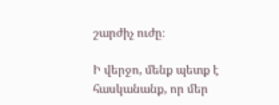շարժիչ ուժը։

Ի վերջո, մենք պետք է հասկանանք, որ մեր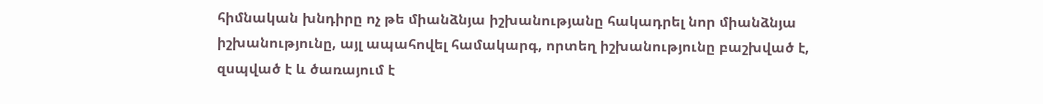հիմնական խնդիրը ոչ թե միանձնյա իշխանությանը հակադրել նոր միանձնյա իշխանությունը, այլ ապահովել համակարգ, որտեղ իշխանությունը բաշխված է, զսպված է և ծառայում է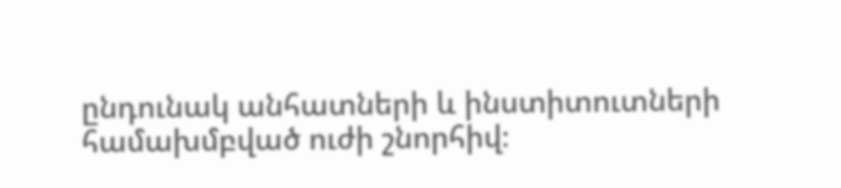ընդունակ անհատների և ինստիտուտների համախմբված ուժի շնորհիվ։